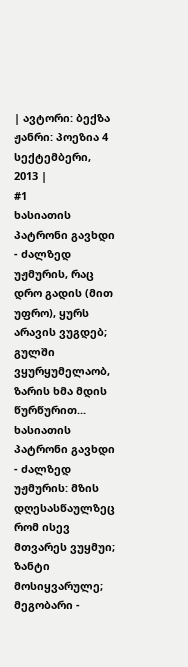| ავტორი: ბექზა ჟანრი: პოეზია 4 სექტემბერი, 2013 |
#1
ხასიათის პატრონი გავხდი - ძალზედ უჟმურის, რაც დრო გადის (მით უფრო), ყურს არავის ვუგდებ; გულში ვყურყუმელაობ, ზარის ხმა მდის წურწურით... ხასიათის პატრონი გავხდი - ძალზედ უჟმურის: მზის დღესასწაულზეც რომ ისევ მთვარეს ვუყმუი; ზანტი მოსიყვარულე; მეგობარი -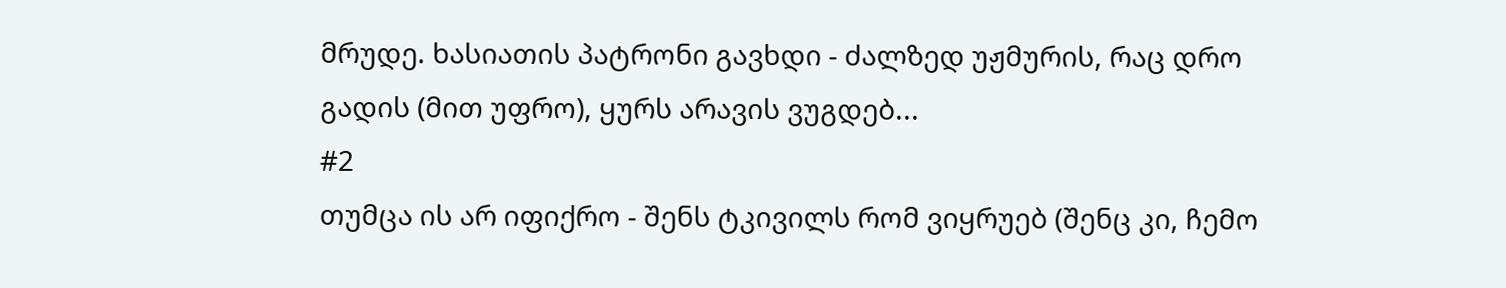მრუდე. ხასიათის პატრონი გავხდი - ძალზედ უჟმურის, რაც დრო გადის (მით უფრო), ყურს არავის ვუგდებ...
#2
თუმცა ის არ იფიქრო - შენს ტკივილს რომ ვიყრუებ (შენც კი, ჩემო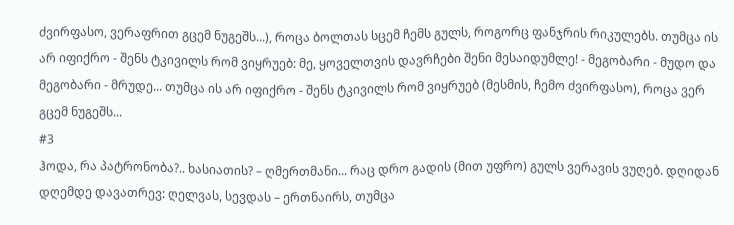ძვირფასო, ვერაფრით გცემ ნუგეშს...), როცა ბოლთას სცემ ჩემს გულს, როგორც ფანჯრის რიკულებს. თუმცა ის არ იფიქრო - შენს ტკივილს რომ ვიყრუებ: მე, ყოველთვის დავრჩები შენი მესაიდუმლე! - მეგობარი - მუდო და მეგობარი - მრუდე... თუმცა ის არ იფიქრო - შენს ტკივილს რომ ვიყრუებ (მესმის, ჩემო ძვირფასო), როცა ვერ გცემ ნუგეშს...
#3
ჰოდა, რა პატრონობა?.. ხასიათის? – ღმერთმანი... რაც დრო გადის (მით უფრო) გულს ვერავის ვუღებ. დღიდან დღემდე დავათრევ: ღელვას, სევდას – ერთნაირს, თუმცა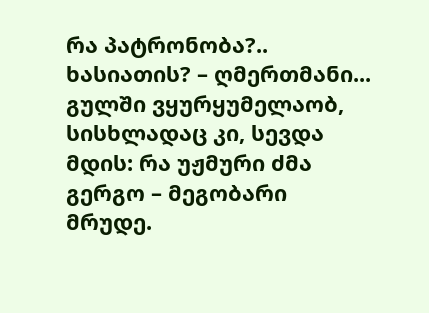რა პატრონობა?.. ხასიათის? – ღმერთმანი... გულში ვყურყუმელაობ, სისხლადაც კი, სევდა მდის: რა უჟმური ძმა გერგო – მეგობარი მრუდე.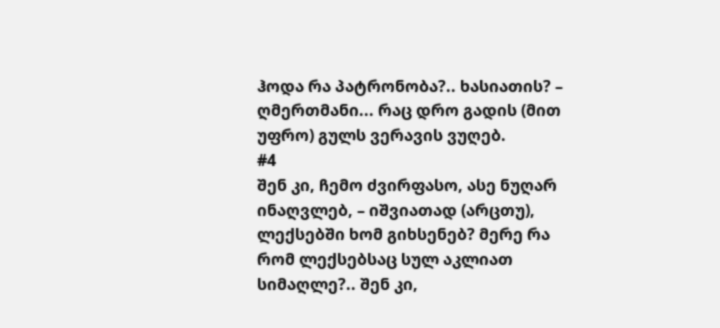ჰოდა რა პატრონობა?.. ხასიათის? – ღმერთმანი... რაც დრო გადის (მით უფრო) გულს ვერავის ვუღებ.
#4
შენ კი, ჩემო ძვირფასო, ასე ნუღარ ინაღვლებ, – იშვიათად (არცთუ), ლექსებში ხომ გიხსენებ? მერე რა რომ ლექსებსაც სულ აკლიათ სიმაღლე?.. შენ კი,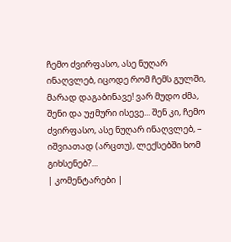ჩემო ძვირფასო, ასე ნუღარ ინაღვლებ, იცოდე რომ ჩემს გულში, მარად დაგაბინავე! ვარ მუდო ძმა, შენი და უჟმური ისევე... შენ კი, ჩემო ძვირფასო, ასე ნუღარ ინაღვლებ, – იშვიათად (არცთუ), ლექსებში ხომ გიხსენებ?...
| კომენტარები |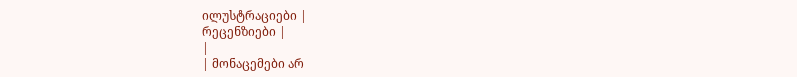ილუსტრაციები |
რეცენზიები |
|
| მონაცემები არ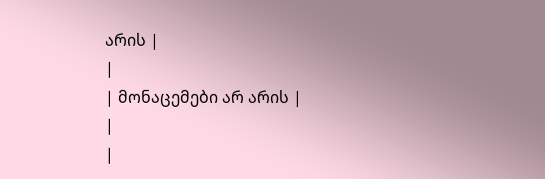არის |
|
| მონაცემები არ არის |
|
|